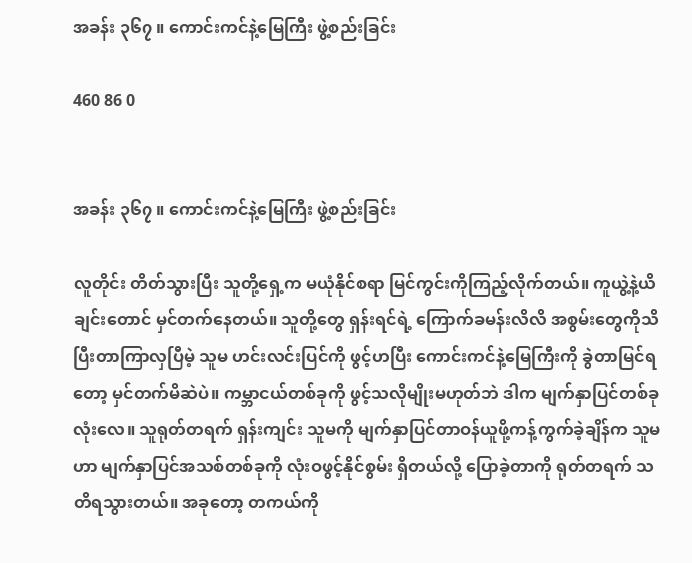အခန်း ၃၆၇ ။ ကောင်းကင်နဲ့မြေကြီး ဖွဲ့စည်းခြင်း

460 86 0


အခန်း ၃၆၇ ။ ကောင်းကင်နဲ့မြေကြီး ဖွဲ့စည်းခြင်း

လူတိုင်း တိတ်သွားပြီး သူတို့ရှေ့က မယုံနိုင်စရာ မြင်ကွင်းကိုကြည့်လိုက်တယ်။ ကူယွဲ့နဲ့ယိချင်းတောင် မှင်တက်နေတယ်။ သူတို့တွေ ရှန်းရင်ရဲ့ ကြောက်ခမန်းလိလိ အစွမ်းတွေကိုသိပြီးတာကြာလှပြီမဲ့ သူမ ဟင်းလင်းပြင်ကို ဖွင့်ဟပြီး ကောင်းကင်နဲ့မြေကြီးကို ခွဲတာမြင်ရတော့ မှင်တက်မိဆဲပဲ။ ကမ္ဘာငယ်တစ်ခုကို ဖွင့်သလိုမျိုးမဟုတ်ဘဲ ဒါက မျက်နှာပြင်တစ်ခုလုံးလေ။ သူရုတ်တရက် ရှန်းကျင်း သူမကို မျက်နှာပြင်တာဝန်ယူဖို့ကန့်ကွက်ခဲ့ချိန်က သူမဟာ မျက်နှာပြင်အသစ်တစ်ခုကို လုံးဝဖွင့်နိုင်စွမ်း ရှိတယ်လို့ ပြောခဲ့တာကို ရုတ်တရက် သတိရသွားတယ်။ အခုတော့ တကယ်ကို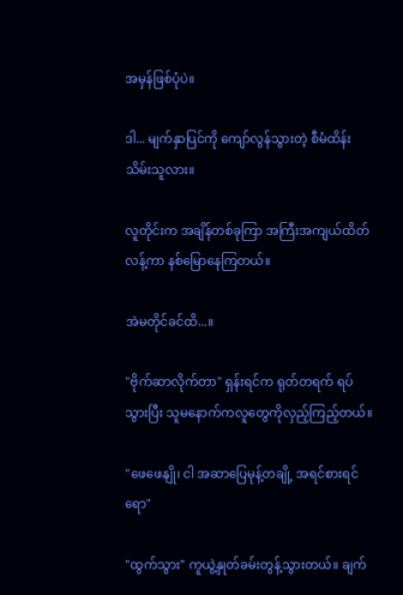အမှန်ဖြစ်ပုံပဲ။

ဒါ... မျက်နှာပြင်ကို ကျော်လွန်သွားတဲ့ စီမံထိန်းသိမ်းသူလား။

လူတိုင်းက အချိန်တစ်ခုကြာ အကြီးအကျယ်ထိတ်လန့်ကာ နစ်မြောနေကြတယ်။

အဲမတိုင်ခင်ထိ...။

"ဗိုက်ဆာလိုက်တာ" ရှန်းရင်က ရုတ်တရက် ရပ်သွားပြီး သူမနောက်ကလူတွေကိုလှည့်ကြည့်တယ်။

"ဖေဖေနျို၊ ငါ အဆာပြေမုန့်တချို့ အရင်စားရင်ရော"

"ထွက်သွား" ကူယွဲ့နှုတ်ခမ်းတွန့်သွားတယ်။ ချက်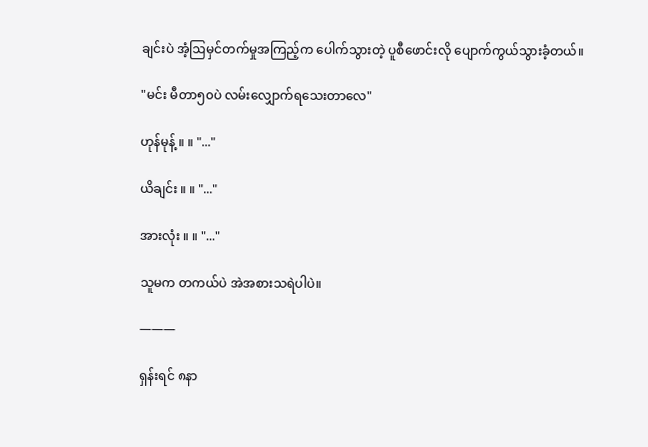ချင်းပဲ အံ့ဩမှင်တက်မှုအကြည့်က ပေါက်သွားတဲ့ ပူစီဖောင်းလို ပျောက်ကွယ်သွားခံ့တယ်။

"မင်း မီတာ၅၀ပဲ လမ်းလျှောက်ရသေးတာလေ"

ဟုန်မုန့် ။ ။ "..."

ယိချင်း ။ ။ "..."

အားလုံး ။ ။ "..."

သူမက တကယ်ပဲ အဲအစားသရဲပါပဲ။

———

ရှန်းရင် ၈နာ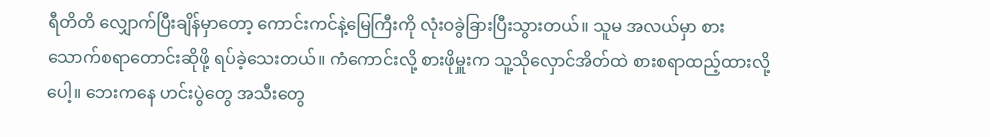ရီတိတိ လျှောက်ပြီးချိန်မှာတော့ ကောင်းကင်နဲ့မြေကြီးကို လုံးဝခွဲခြားပြီးသွားတယ်။ သူမ အလယ်မှာ စားသောက်စရာတောင်းဆိုဖို့ ရပ်ခဲ့သေးတယ်။ ကံကောင်းလို့ စားဖိုမှူးက သူ့သိုလှောင်အိတ်ထဲ စားစရာထည့်ထားလို့ပေါ့။ ဘေးကနေ ဟင်းပွဲတွေ အသီးတွေ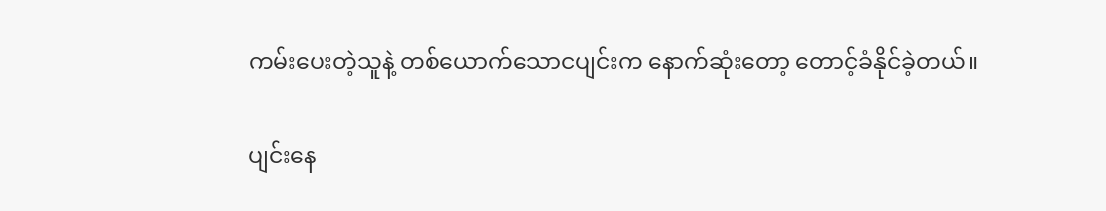ကမ်းပေးတဲ့သူနဲ့ တစ်ယောက်သောငပျင်းက နောက်ဆုံးတော့ တောင့်ခံနိုင်ခဲ့တယ်။

ပျင်းနေ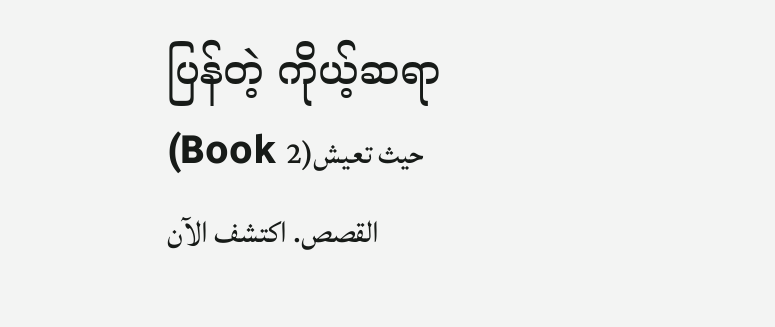ပြန်တဲ့ ကိုယ့်ဆရာ (Book 2)حيث تعيش القصص. اكتشف الآن